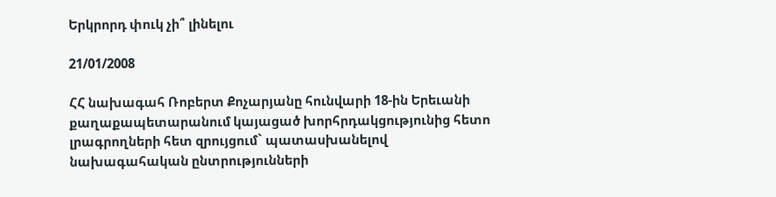Երկրորդ փուկ չի՞ լինելու

21/01/2008

ՀՀ նախագահ Ռոբերտ Քոչարյանը հունվարի 18-ին Երեւանի քաղաքապետարանում կայացած խորհրդակցությունից հետո լրագրողների հետ զրույցում` պատասխանելով նախագահական ընտրությունների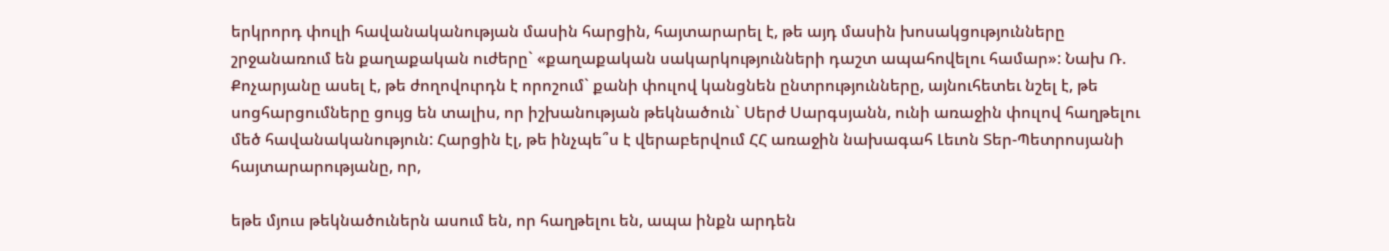երկրորդ փուլի հավանականության մասին հարցին, հայտարարել է, թե այդ մասին խոսակցությունները շրջանառում են քաղաքական ուժերը` «քաղաքական սակարկությունների դաշտ ապահովելու համար»: Նախ Ռ. Քոչարյանը ասել է, թե ժողովուրդն է որոշում` քանի փուլով կանցնեն ընտրությունները, այնուհետեւ նշել է, թե սոցհարցումները ցույց են տալիս, որ իշխանության թեկնածուն` Սերժ Սարգսյանն, ունի առաջին փուլով հաղթելու մեծ հավանականություն: Հարցին էլ, թե ինչպե՞ս է վերաբերվում ՀՀ առաջին նախագահ Լեւոն Տեր-Պետրոսյանի հայտարարությանը, որ,

եթե մյուս թեկնածուներն ասում են, որ հաղթելու են, ապա ինքն արդեն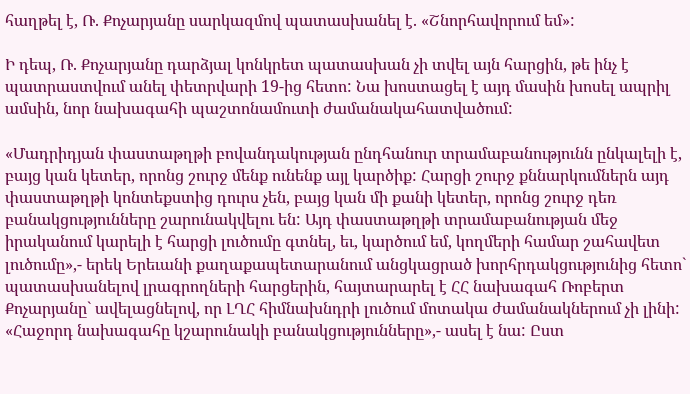հաղթել է, Ռ. Քոչարյանը սարկազմով պատասխանել է. «Շնորհավորում եմ»:

Ի դեպ, Ռ. Քոչարյանը դարձյալ կոնկրետ պատասխան չի տվել այն հարցին, թե ինչ է պատրաստվում անել փետրվարի 19-ից հետո: Նա խոստացել է այդ մասին խոսել ապրիլ ամսին, նոր նախագահի պաշտոնամուտի ժամանակահատվածում:

«Մադրիդյան փաստաթղթի բովանդակության ընդհանուր տրամաբանությունն ընկալելի է, բայց կան կետեր, որոնց շուրջ մենք ունենք այլ կարծիք: Հարցի շուրջ քննարկումներն այդ փաստաթղթի կոնտեքստից դուրս չեն, բայց կան մի քանի կետեր, որոնց շուրջ դեռ բանակցությունները շարունակվելու են: Այդ փաստաթղթի տրամաբանության մեջ իրականում կարելի է հարցի լուծումը գտնել, եւ, կարծում եմ, կողմերի համար շահավետ լուծումը»,- երեկ Երեւանի քաղաքապետարանում անցկացրած խորհրդակցությունից հետո` պատասխանելով լրագրողների հարցերին, հայտարարել է ՀՀ նախագահ Ռոբերտ Քոչարյանը` ավելացնելով, որ ԼՂՀ հիմնախնդրի լուծում մոտակա ժամանակներում չի լինի: «Հաջորդ նախագահը կշարունակի բանակցությունները»,- ասել է նա: Ըստ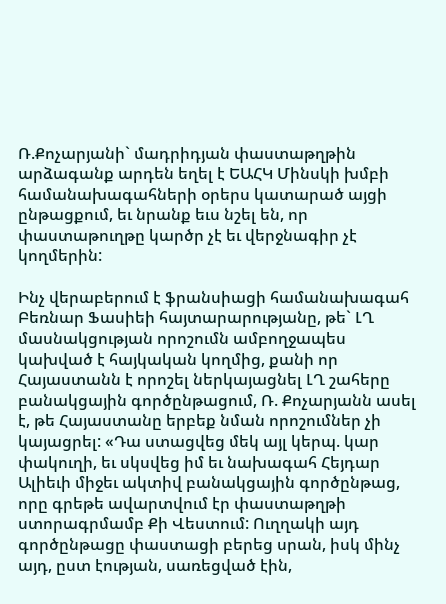Ռ.Քոչարյանի` մադրիդյան փաստաթղթին արձագանք արդեն եղել է ԵԱՀԿ Մինսկի խմբի համանախագահների օրերս կատարած այցի ընթացքում, եւ նրանք եւս նշել են, որ փաստաթուղթը կարծր չէ եւ վերջնագիր չէ կողմերին:

Ինչ վերաբերում է ֆրանսիացի համանախագահ Բեռնար Ֆասիեի հայտարարությանը, թե` ԼՂ մասնակցության որոշումն ամբողջապես կախված է հայկական կողմից, քանի որ Հայաստանն է որոշել ներկայացնել ԼՂ շահերը բանակցային գործընթացում, Ռ. Քոչարյանն ասել է, թե Հայաստանը երբեք նման որոշումներ չի կայացրել: «Դա ստացվեց մեկ այլ կերպ. կար փակուղի, եւ սկսվեց իմ եւ նախագահ Հեյդար Ալիեւի միջեւ ակտիվ բանակցային գործընթաց, որը գրեթե ավարտվում էր փաստաթղթի ստորագրմամբ Քի Վեստում: Ուղղակի այդ գործընթացը փաստացի բերեց սրան, իսկ մինչ այդ, ըստ էության, սառեցված էին,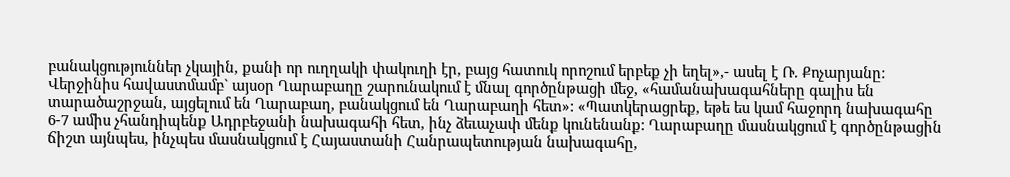բանակցություններ չկային, քանի որ ուղղակի փակուղի էր, բայց հատուկ որոշում երբեք չի եղել»,- ասել է Ռ. Քոչարյանը: Վերջինիս հավաստմամբ` այսօր Ղարաբաղը շարունակում է մնալ գործընթացի մեջ, «համանախագահները գալիս են տարածաշրջան, այցելում են Ղարաբաղ, բանակցում են Ղարաբաղի հետ»: «Պատկերացրեք, եթե ես կամ հաջորդ նախագահը 6-7 ամիս չհանդիպենք Ադրբեջանի նախագահի հետ, ինչ ձեւաչափ մենք կունենանք: Ղարաբաղը մասնակցում է գործընթացին ճիշտ այնպես, ինչպես մասնակցում է Հայաստանի Հանրապետության նախագահը,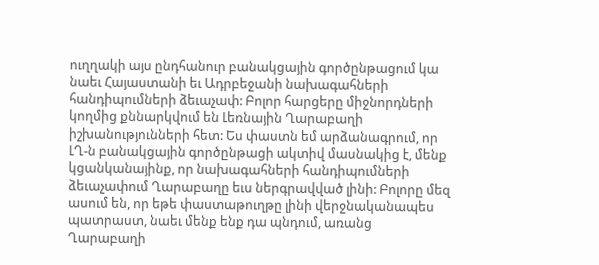ուղղակի այս ընդհանուր բանակցային գործընթացում կա նաեւ Հայաստանի եւ Ադրբեջանի նախագահների հանդիպումների ձեւաչափ: Բոլոր հարցերը միջնորդների կողմից քննարկվում են Լեռնային Ղարաբաղի իշխանությունների հետ: Ես փաստն եմ արձանագրում, որ ԼՂ-ն բանակցային գործընթացի ակտիվ մասնակից է, մենք կցանկանայինք, որ նախագահների հանդիպումների ձեւաչափում Ղարաբաղը եւս ներգրավված լինի: Բոլորը մեզ ասում են, որ եթե փաստաթուղթը լինի վերջնականապես պատրաստ, նաեւ մենք ենք դա պնդում, առանց Ղարաբաղի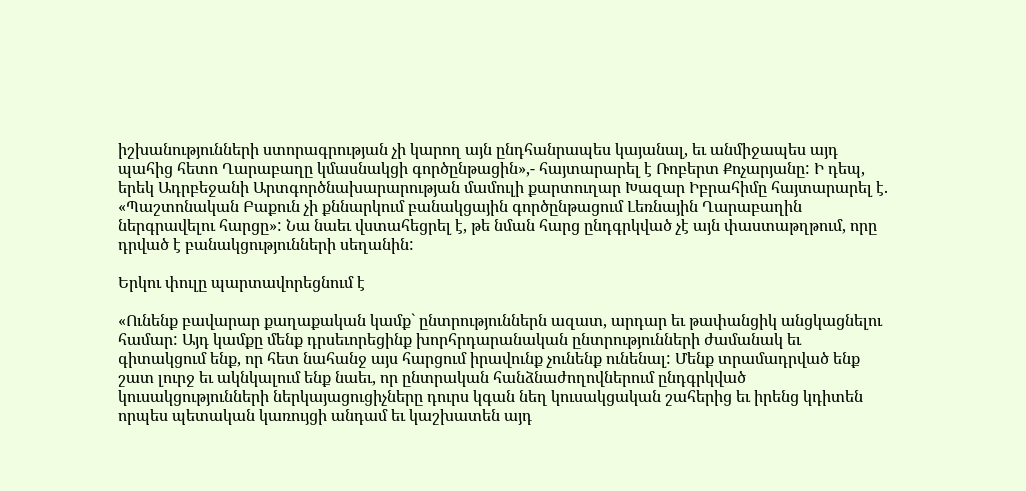իշխանությունների ստորագրության չի կարող այն ընդհանրապես կայանալ, եւ անմիջապես այդ պահից հետո Ղարաբաղը կմասնակցի գործընթացին»,- հայտարարել է Ռոբերտ Քոչարյանը: Ի դեպ, երեկ Ադրբեջանի Արտգործնախարարության մամուլի քարտուղար Խազար Իբրահիմը հայտարարել է. «Պաշտոնական Բաքուն չի քննարկում բանակցային գործընթացում Լեռնային Ղարաբաղին ներգրավելու հարցը»: Նա նաեւ վստահեցրել է, թե նման հարց ընդգրկված չէ այն փաստաթղթում, որը դրված է բանակցությունների սեղանին:

Երկու փուլը պարտավորեցնում է

«Ունենք բավարար քաղաքական կամք` ընտրություններն ազատ, արդար եւ թափանցիկ անցկացնելու համար: Այդ կամքը մենք դրսեւորեցինք խորհրդարանական ընտրությունների ժամանակ եւ գիտակցում ենք, որ հետ նահանջ այս հարցում իրավունք չունենք ունենալ: Մենք տրամադրված ենք շատ լուրջ եւ ակնկալում ենք նաեւ, որ ընտրական հանձնաժողովներում ընդգրկված կուսակցությունների ներկայացուցիչները դուրս կգան նեղ կուսակցական շահերից եւ իրենց կդիտեն որպես պետական կառույցի անդամ եւ կաշխատեն այդ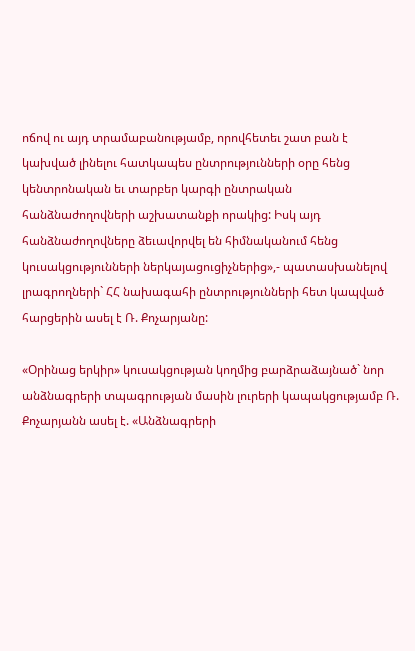ոճով ու այդ տրամաբանությամբ, որովհետեւ շատ բան է կախված լինելու հատկապես ընտրությունների օրը հենց կենտրոնական եւ տարբեր կարգի ընտրական հանձնաժողովների աշխատանքի որակից: Իսկ այդ հանձնաժողովները ձեւավորվել են հիմնականում հենց կուսակցությունների ներկայացուցիչներից»,- պատասխանելով լրագրողների` ՀՀ նախագահի ընտրությունների հետ կապված հարցերին ասել է Ռ. Քոչարյանը:

«Օրինաց երկիր» կուսակցության կողմից բարձրաձայնած` նոր անձնագրերի տպագրության մասին լուրերի կապակցությամբ Ռ. Քոչարյանն ասել է. «Անձնագրերի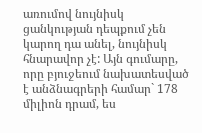առումով նույնիսկ ցանկության դեպքում չեն կարող դա անել, նույնիսկ հնարավոր չէ: Այն գումարը, որը բյուջեում նախատեսված է անձնագրերի համար` 178 միլիոն դրամ, ես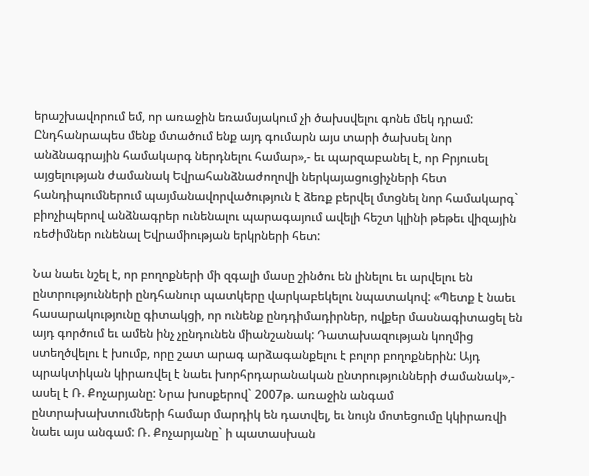երաշխավորում եմ, որ առաջին եռամսյակում չի ծախսվելու գոնե մեկ դրամ: Ընդհանրապես մենք մտածում ենք այդ գումարն այս տարի ծախսել նոր անձնագրային համակարգ ներդնելու համար»,- եւ պարզաբանել է, որ Բրյուսել այցելության ժամանակ Եվրահանձնաժողովի ներկայացուցիչների հետ հանդիպումներում պայմանավորվածություն է ձեռք բերվել մտցնել նոր համակարգ` բիոչիպերով անձնագրեր ունենալու պարագայում ավելի հեշտ կլինի թեթեւ վիզային ռեժիմներ ունենալ Եվրամիության երկրների հետ:

Նա նաեւ նշել է, որ բողոքների մի զգալի մասը շինծու են լինելու եւ արվելու են ընտրությունների ընդհանուր պատկերը վարկաբեկելու նպատակով: «Պետք է նաեւ հասարակությունը գիտակցի, որ ունենք ընդդիմադիրներ, ովքեր մասնագիտացել են այդ գործում եւ ամեն ինչ չընդունեն միանշանակ: Դատախազության կողմից ստեղծվելու է խումբ, որը շատ արագ արձագանքելու է բոլոր բողոքներին: Այդ պրակտիկան կիրառվել է նաեւ խորհրդարանական ընտրությունների ժամանակ»,- ասել է Ռ. Քոչարյանը: Նրա խոսքերով` 2007թ. առաջին անգամ ընտրախախտումների համար մարդիկ են դատվել, եւ նույն մոտեցումը կկիրառվի նաեւ այս անգամ: Ռ. Քոչարյանը` ի պատասխան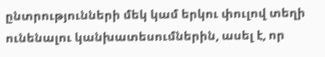ընտրությունների մեկ կամ երկու փուլով տեղի ունենալու կանխատեսումներին, ասել է, որ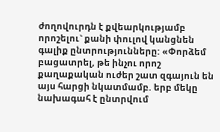ժողովուրդն է քվեարկությամբ որոշելու` քանի փուլով կանցնեն գալիք ընտրությունները: «Փորձեմ բացատրել, թե ինչու որոշ քաղաքական ուժեր շատ զգայուն են այս հարցի նկատմամբ. երբ մեկը նախագահ է ընտրվում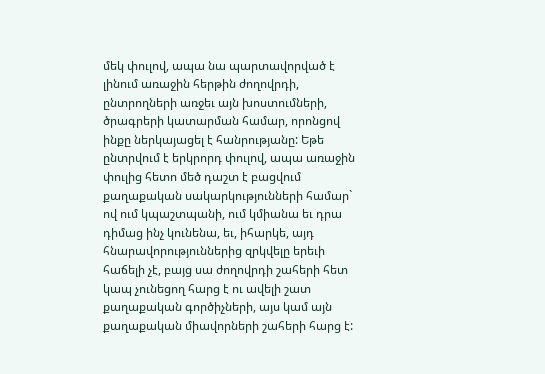մեկ փուլով, ապա նա պարտավորված է լինում առաջին հերթին ժողովրդի, ընտրողների առջեւ այն խոստումների, ծրագրերի կատարման համար, որոնցով ինքը ներկայացել է հանրությանը: Եթե ընտրվում է երկրորդ փուլով, ապա առաջին փուլից հետո մեծ դաշտ է բացվում քաղաքական սակարկությունների համար` ով ում կպաշտպանի, ում կմիանա եւ դրա դիմաց ինչ կունենա, եւ, իհարկե, այդ հնարավորություններից զրկվելը երեւի հաճելի չէ, բայց սա ժողովրդի շահերի հետ կապ չունեցող հարց է ու ավելի շատ քաղաքական գործիչների, այս կամ այն քաղաքական միավորների շահերի հարց է: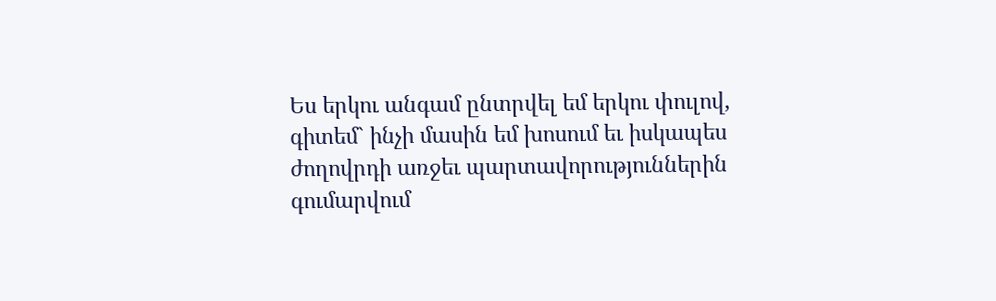Ես երկու անգամ ընտրվել եմ երկու փուլով, գիտեմ` ինչի մասին եմ խոսում եւ իսկապես ժողովրդի առջեւ պարտավորություններին գումարվում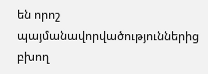են որոշ պայմանավորվածություններից բխող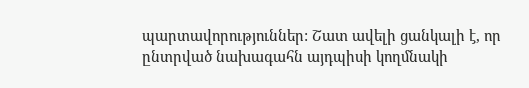պարտավորություններ: Շատ ավելի ցանկալի է, որ ընտրված նախագահն այդպիսի կողմնակի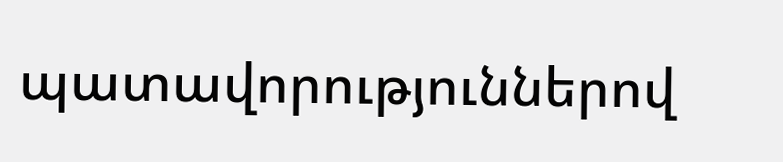պատավորություններով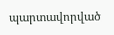պարտավորված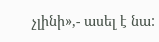չլինի»,- ասել է նա: